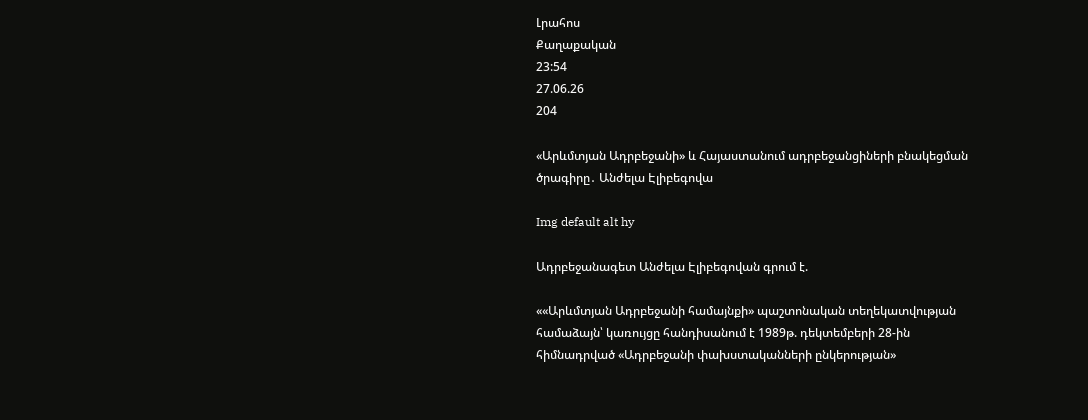Լրահոս
Քաղաքական
23:54
27.06.26
204

«Արևմտյան Ադրբեջանի» և Հայաստանում ադրբեջանցիների բնակեցման ծրագիրը․ Անժելա Էլիբեգովա

Img default alt hy

Ադրբեջանագետ Անժելա Էլիբեգովան գրում է.

««Արևմտյան Ադրբեջանի համայնքի» պաշտոնական տեղեկատվության համաձայն՝ կառույցը հանդիսանում է 1989թ. դեկտեմբերի 28-ին հիմնադրված «Ադրբեջանի փախստականների ընկերության»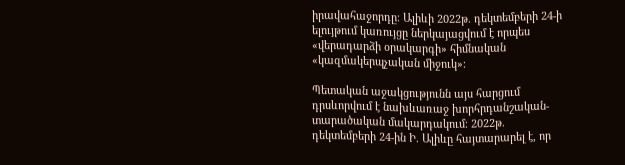իրավահաջորդը։ Ալիևի 2022թ. դեկտեմբերի 24-ի ելույթում կառույցը ներկայացվում է որպես «վերադարձի օրակարգի» հիմնական «կազմակերպչական միջուկ»։

Պետական աջակցությունն այս հարցում դրսևորվում է նախևառաջ խորհրդանշական-տարածական մակարդակում։ 2022թ. դեկտեմբերի 24-ին Ի. Ալիևը հայտարարել է, որ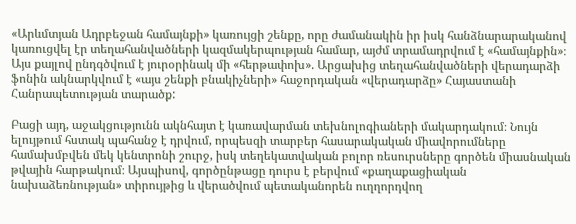«Արևմտյան Ադրբեջան համայնքի» կառույցի շենքը, որը ժամանակին իր իսկ հանձնարարականով կառուցվել էր տեղահանվածների կազմակերպության համար, այժմ տրամադրվում է «համայնքին»։ Այս քայլով ընդգծվում է յուրօրինակ մի «հերթափոխ». Արցախից տեղահանվածների վերադարձի ֆոնին ակնարկվում է «այս շենքի բնակիչների» հաջորդական «վերադարձը» Հայաստանի Հանրապետության տարածք:

Բացի այդ, աջակցությունն ակնհայտ է կառավարման տեխնոլոգիաների մակարդակում։ Նույն ելույթում հստակ պահանջ է դրվում, որպեսզի տարբեր հասարակական միավորումները համախմբվեն մեկ կենտրոնի շուրջ, իսկ տեղեկատվական բոլոր ռեսուրսները գործեն միասնական թվային հարթակում։ Այսպիսով, գործընթացը դուրս է բերվում «քաղաքացիական նախաձեռնության» տիրույթից և վերածվում պետականորեն ուղղորդվող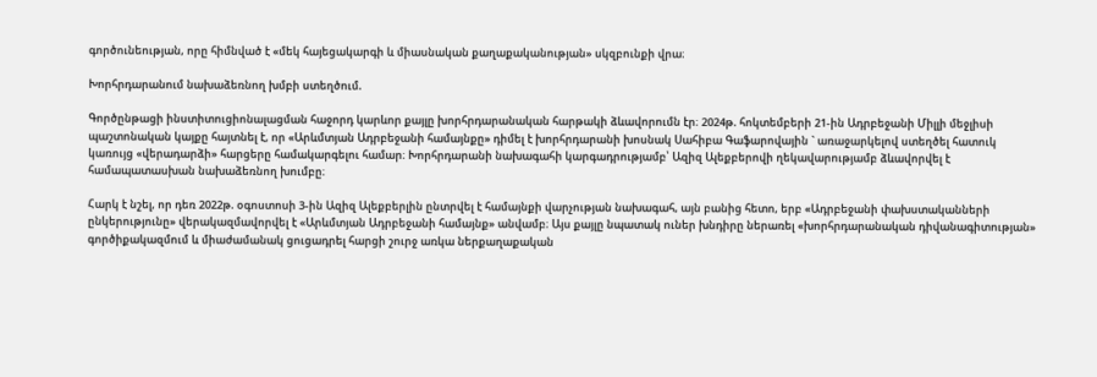գործունեության, որը հիմնված է «մեկ հայեցակարգի և միասնական քաղաքականության» սկզբունքի վրա։

Խորհրդարանում նախաձեռնող խմբի ստեղծում.

Գործընթացի ինստիտուցիոնալացման հաջորդ կարևոր քայլը խորհրդարանական հարթակի ձևավորումն էր։ 2024թ. հոկտեմբերի 21-ին Ադրբեջանի Միլլի մեջլիսի պաշտոնական կայքը հայտնել է, որ «Արևմտյան Ադրբեջանի համայնքը» դիմել է խորհրդարանի խոսնակ Սահիբա Գաֆարովային ` առաջարկելով ստեղծել հատուկ կառույց «վերադարձի» հարցերը համակարգելու համար։ Խորհրդարանի նախագահի կարգադրությամբ՝ Ազիզ Ալեքբերովի ղեկավարությամբ ձևավորվել է համապատասխան նախաձեռնող խումբը։

Հարկ է նշել, որ դեռ 2022թ. օգոստոսի 3-ին Ազիզ Ալեքբերլին ընտրվել է համայնքի վարչության նախագահ, այն բանից հետո, երբ «Ադրբեջանի փախստականների ընկերությունը» վերակազմավորվել է «Արևմտյան Ադրբեջանի համայնք» անվամբ։ Այս քայլը նպատակ ուներ խնդիրը ներառել «խորհրդարանական դիվանագիտության» գործիքակազմում և միաժամանակ ցուցադրել հարցի շուրջ առկա ներքաղաքական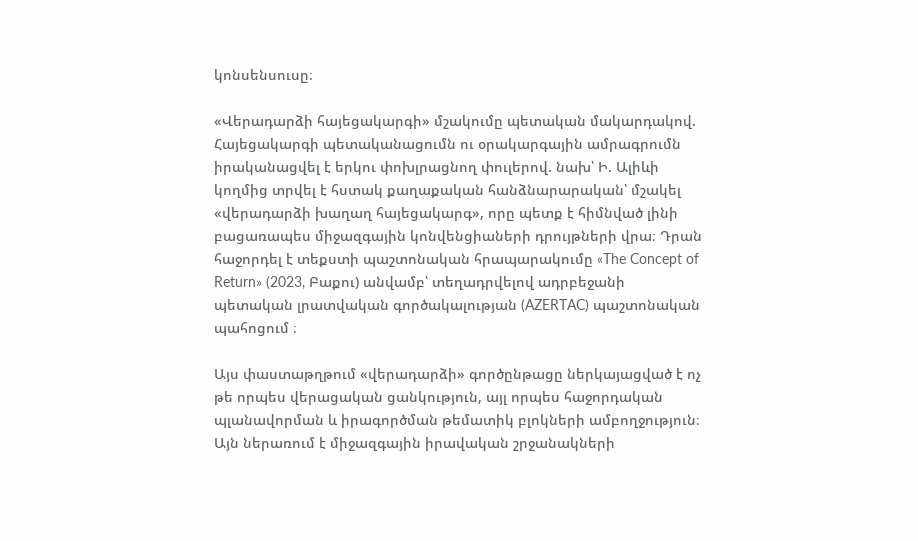կոնսենսուսը։

«Վերադարձի հայեցակարգի» մշակումը պետական մակարդակով. Հայեցակարգի պետականացումն ու օրակարգային ամրագրումն իրականացվել է երկու փոխլրացնող փուլերով. նախ՝ Ի. Ալիևի կողմից տրվել է հստակ քաղաքական հանձնարարական՝ մշակել «վերադարձի խաղաղ հայեցակարգ», որը պետք է հիմնված լինի բացառապես միջազգային կոնվենցիաների դրույթների վրա։ Դրան հաջորդել է տեքստի պաշտոնական հրապարակումը «The Concept of Return» (2023, Բաքու) անվամբ՝ տեղադրվելով ադրբեջանի պետական լրատվական գործակալության (AZERTAC) պաշտոնական պահոցում ։

Այս փաստաթղթում «վերադարձի» գործընթացը ներկայացված է ոչ թե որպես վերացական ցանկություն, այլ որպես հաջորդական պլանավորման և իրագործման թեմատիկ բլոկների ամբողջություն։ Այն ներառում է միջազգային իրավական շրջանակների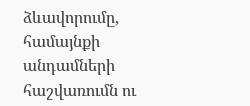ձևավորումը, համայնքի անդամների հաշվառումն ու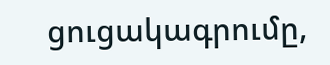ցուցակագրումը,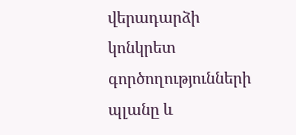վերադարձի կոնկրետ գործողությունների պլանը և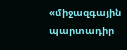«միջազգային պարտադիր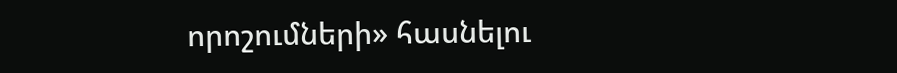որոշումների» հասնելու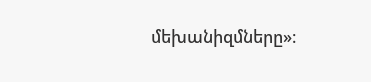մեխանիզմները»։